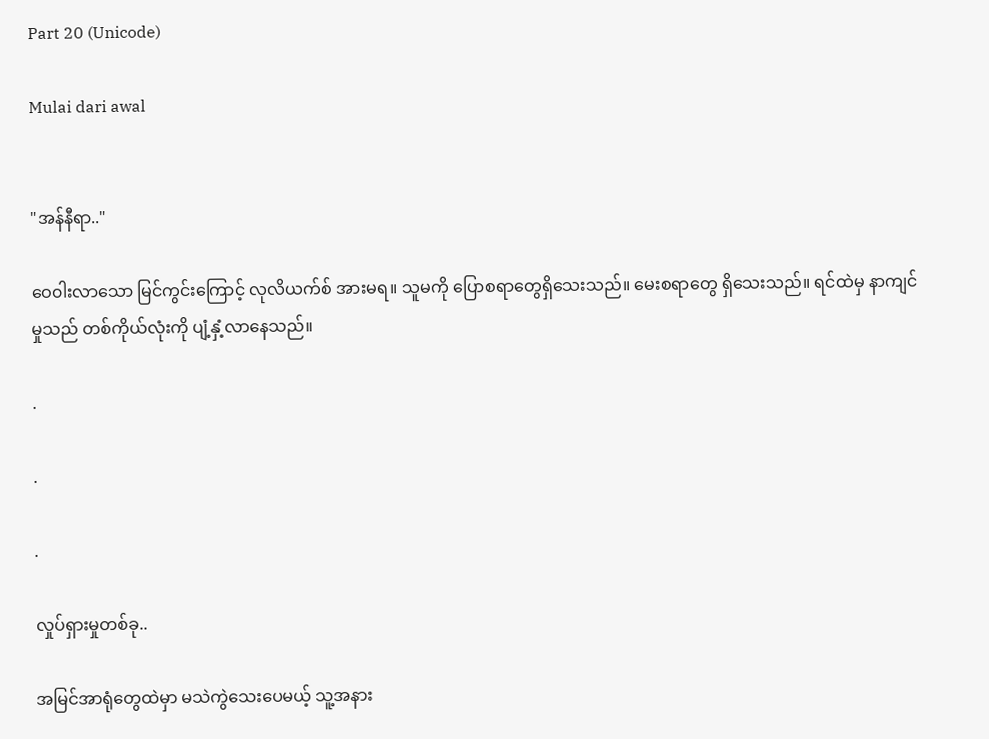Part 20 (Unicode)

Mulai dari awal


"အန်နီရာ.."

ဝေ၀ါးလာသော မြင်ကွင်းကြောင့် လုလိယက်စ် အားမရ။ သူမကို ပြောစရာတွေရှိသေးသည်။ မေးစရာတွေ ရှိသေးသည်။ ရင်ထဲမှ နာကျင်မှုသည် တစ်ကိုယ်လုံးကို ပျံ့နှံ့လာနေသည်။

.

.

.

လှုပ်ရှားမှုတစ်ခု..

အမြင်အာရုံတွေထဲမှာ မသဲကွဲသေးပေမယ့် သူ့အနား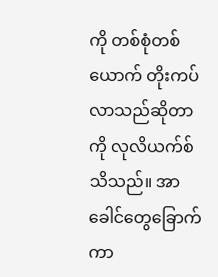ကို တစ်စုံတစ်ယောက် တိုးကပ်လာသည်ဆိုတာကို လုလိယက်စ်သိသည်။ အာခေါင်တွေခြောက်ကာ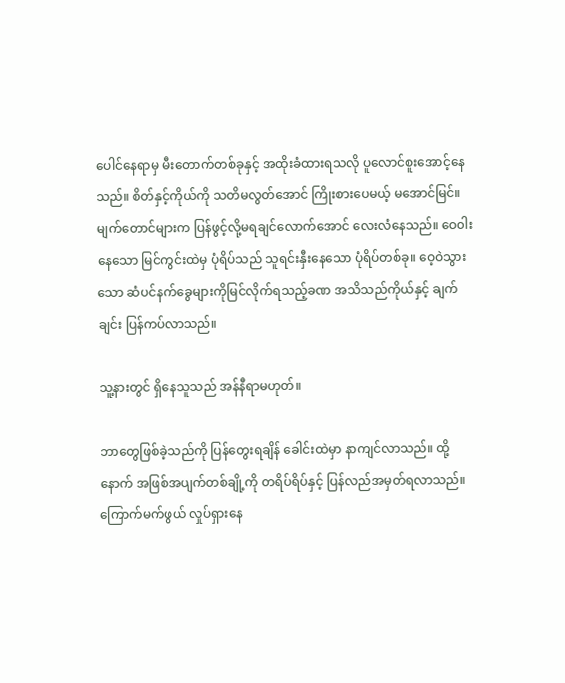ပေါင်နေရာမှ မီးတောက်တစ်ခုနှင့် အထိုးခံထားရသလို ပူလောင်စူးအောင့်နေသည်။ စိတ်နှင့်ကိုယ်ကို သတိမလွတ်အောင် ကြိုးစားပေမယ့် မအောင်မြင်။ မျက်တောင်များက ပြန်ဖွင့်လို့မရချင်လောက်အောင် လေးလံနေသည်။ ဝေ၀ါးနေသော မြင်ကွင်းထဲမှ ပုံရိပ်သည် သူရင်းနှီးနေသော ပုံရိပ်တစ်ခု။ ဝေ့ဝဲသွားသော ဆံပင်နက်ခွေများကိုမြင်လိုက်ရသည့်ခဏ အသိသည်ကိုယ်နှင့် ချက်ချင်း ပြန်ကပ်လာသည်။

သူ့နားတွင် ရှိနေသူသည် အန်နီရာမဟုတ်။

ဘာတွေဖြစ်ခဲ့သည်ကို ပြန်တွေးရချိန် ခေါင်းထဲမှာ နာကျင်လာသည်။ ထို့နောက် အဖြစ်အပျက်တစ်ချို့ကို တရိပ်ရိပ်နှင့် ပြန်လည်အမှတ်ရလာသည်။ ကြောက်မက်ဖွယ် လှုပ်ရှားနေ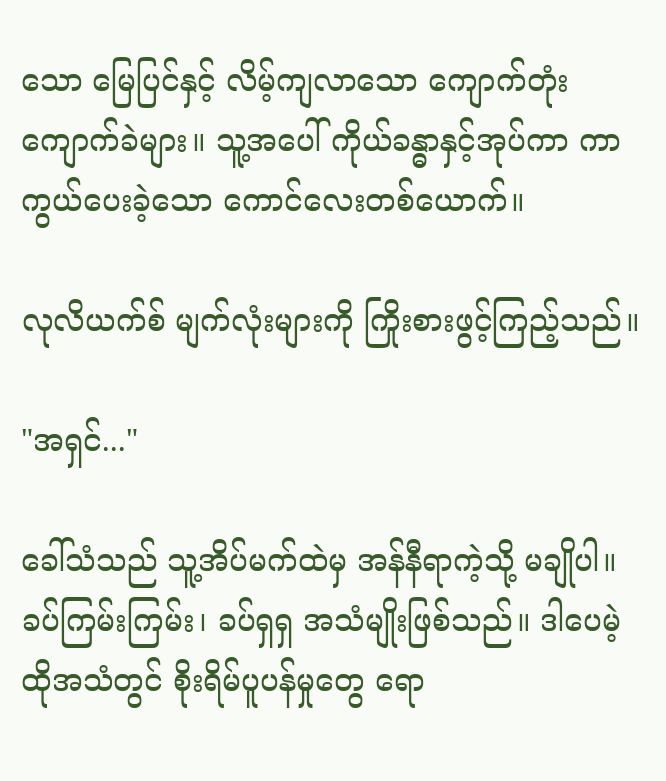သော မြေပြင်နှင့် လိမ့်ကျလာသော ကျောက်တုံးကျောက်ခဲများ။ သူ့အပေါ် ကိုယ်ခန္ဓာနှင့်အုပ်ကာ ကာကွယ်ပေးခဲ့သော ကောင်လေးတစ်ယောက်။

လုလိယက်စ် မျက်လုံးများကို ကြိုးစားဖွင့်ကြည့်သည်။

"အရှင်..."

ခေါ်သံသည် သူ့အိပ်မက်ထဲမှ အန်နီရာကဲ့သို့ မချိုပါ။ ခပ်ကြမ်းကြမ်း၊ ခပ်ရှရှ အသံမျိုးဖြစ်သည်။ ဒါပေမဲ့ ထိုအသံတွင် စိုးရိမ်ပူပန်မှုတွေ ရော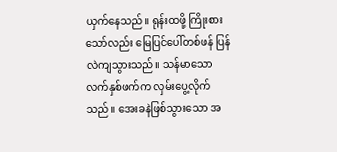ယှက်နေသည်။ ရုန်းထဖို့ ကြိုးစားသော်လည်း မြေပြင်ပေါ်တစ်ဖန် ပြန်လဲကျသွားသည်။ သန်မာသော လက်နှစ်ဖက်က လှမ်းပွေ့လိုက်သည်။ အေးခနဲဖြစ်သွားသော အ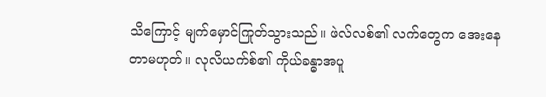သိကြောင့် မျက်မှောင်ကြုတ်သွားသည်။ ဖဲလ်လစ်၏ လက်တွေက အေးနေတာမဟုတ်။ လုလိယက်စ်၏ ကိုယ်ခန္ဓာအပူ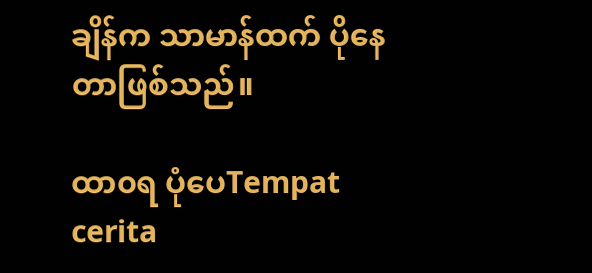ချိန်က သာမာန်ထက် ပိုနေတာဖြစ်သည်။

ထာ၀ရ ပုံပေTempat cerita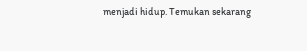menjadi hidup. Temukan sekarang